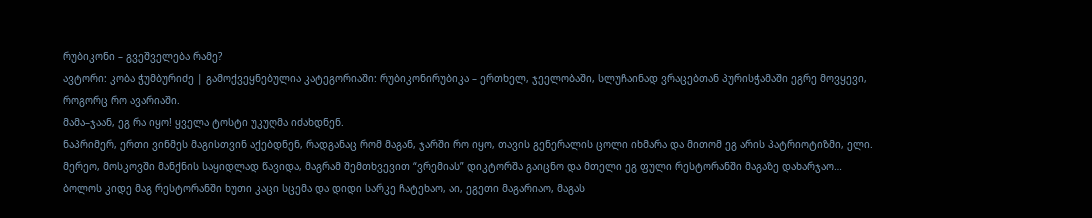რუბიკონი – გვეშველება რამე?
ავტორი: კობა ჭუმბურიძე | გამოქვეყნებულია კატეგორიაში: რუბიკონირუბიკა – ერთხელ, ჯეელობაში, სლუჩაინად ვრაცებთან პურისჭამაში ეგრე მოვყევი, როგორც რო ავარიაში.
მამა–ჯაან, ეგ რა იყო! ყველა ტოსტი უკუღმა იძახდნენ.
ნაპრიმერ, ერთი ვინმეს მაგისთვინ აქებდნენ, რადგანაც რომ მაგან, ჯარში რო იყო, თავის გენერალის ცოლი იხმარა და მითომ ეგ არის პატრიოტიზმი, ელი.
მერეო, მოსკოვში მანქნის საყიდლად წავიდა, მაგრამ შემთხვევით “ვრემიას” დიკტორშა გაიცნო და მთელი ეგ ფული რესტორანში მაგაზე დახარჯაო…
ბოლოს კიდე მაგ რესტორანში ხუთი კაცი სცემა და დიდი სარკე ჩატეხაო, აი, ეგეთი მაგარიაო, მაგას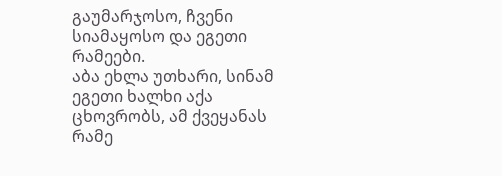გაუმარჯოსო, ჩვენი სიამაყოსო და ეგეთი რამეები.
აბა ეხლა უთხარი, სინამ ეგეთი ხალხი აქა ცხოვრობს, ამ ქვეყანას რამე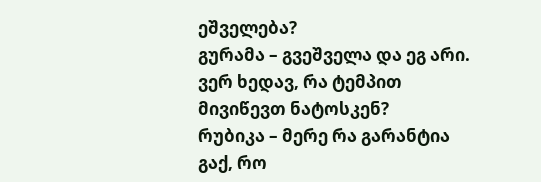ეშველება?
გურამა – გვეშველა და ეგ არი. ვერ ხედავ, რა ტემპით მივიწევთ ნატოსკენ?
რუბიკა – მერე რა გარანტია გაქ, რო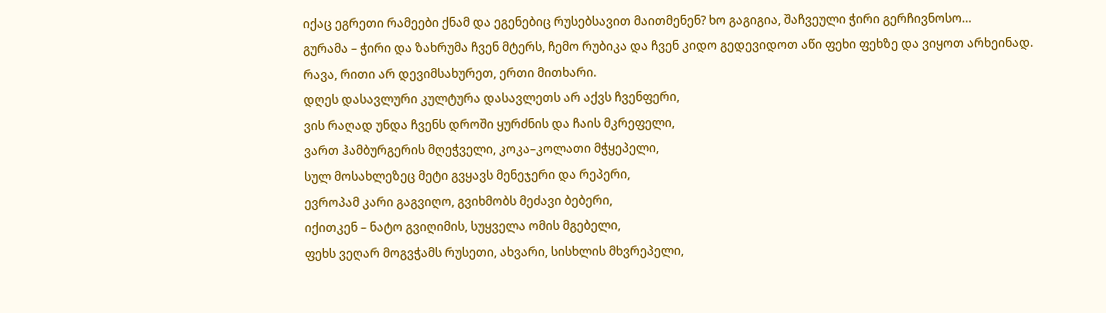იქაც ეგრეთი რამეები ქნამ და ეგენებიც რუსებსავით მაითმენენ? ხო გაგიგია, შაჩვეული ჭირი გერჩივნოსო…
გურამა – ჭირი და ზახრუმა ჩვენ მტერს, ჩემო რუბიკა და ჩვენ კიდო გედევიდოთ აწი ფეხი ფეხზე და ვიყოთ არხეინად.
რავა, რითი არ დევიმსახურეთ, ერთი მითხარი.
დღეს დასავლური კულტურა დასავლეთს არ აქვს ჩვენფერი,
ვის რაღად უნდა ჩვენს დროში ყურძნის და ჩაის მკრეფელი,
ვართ ჰამბურგერის მღეჭველი, კოკა–კოლათი მჭყეპელი,
სულ მოსახლეზეც მეტი გვყავს მენეჯერი და რეპერი,
ევროპამ კარი გაგვიღო, გვიხმობს მეძავი ბებერი,
იქითკენ – ნატო გვიღიმის, სუყველა ომის მგებელი,
ფეხს ვეღარ მოგვჭამს რუსეთი, ახვარი, სისხლის მხვრეპელი,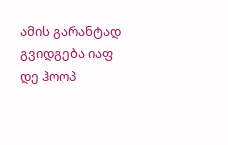ამის გარანტად გვიდგება იაფ დე ჰოოპ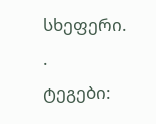სხეფერი.
.
ტეგები: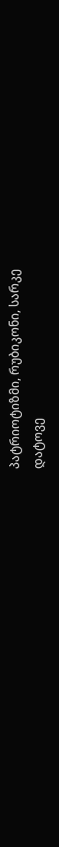პატრიოტიზმი, რუბიკონი, სარკე
დატოვე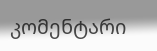კომენტარი